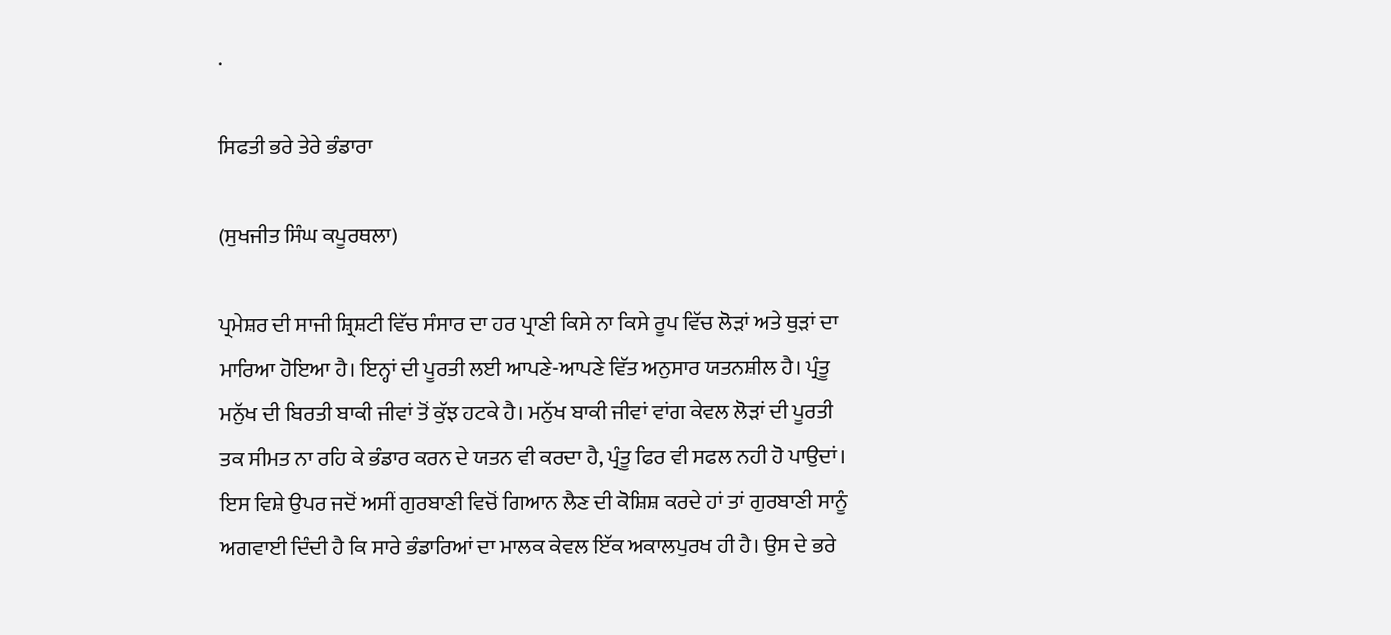.

ਸਿਫਤੀ ਭਰੇ ਤੇਰੇ ਭੰਡਾਰਾ

(ਸੁਖਜੀਤ ਸਿੰਘ ਕਪੂਰਥਲਾ)

ਪ੍ਰਮੇਸ਼ਰ ਦੀ ਸਾਜੀ ਸ਼੍ਰਿਸ਼ਟੀ ਵਿੱਚ ਸੰਸਾਰ ਦਾ ਹਰ ਪ੍ਰਾਣੀ ਕਿਸੇ ਨਾ ਕਿਸੇ ਰੂਪ ਵਿੱਚ ਲੋੜਾਂ ਅਤੇ ਥੁੜਾਂ ਦਾ ਮਾਰਿਆ ਹੋਇਆ ਹੈ। ਇਨ੍ਹਾਂ ਦੀ ਪੂਰਤੀ ਲਈ ਆਪਣੇ-ਆਪਣੇ ਵਿੱਤ ਅਨੁਸਾਰ ਯਤਨਸ਼ੀਲ ਹੈ। ਪ੍ਰੰਤੂ ਮਨੁੱਖ ਦੀ ਬਿਰਤੀ ਬਾਕੀ ਜੀਵਾਂ ਤੋਂ ਕੁੱਝ ਹਟਕੇ ਹੈ। ਮਨੁੱਖ ਬਾਕੀ ਜੀਵਾਂ ਵਾਂਗ ਕੇਵਲ ਲੋੜਾਂ ਦੀ ਪੂਰਤੀ ਤਕ ਸੀਮਤ ਨਾ ਰਹਿ ਕੇ ਭੰਡਾਰ ਕਰਨ ਦੇ ਯਤਨ ਵੀ ਕਰਦਾ ਹੈ, ਪ੍ਰੰਤੂ ਫਿਰ ਵੀ ਸਫਲ ਨਹੀ ਹੋ ਪਾਉਦਾਂ। ਇਸ ਵਿਸ਼ੇ ਉਪਰ ਜਦੋਂ ਅਸੀਂ ਗੁਰਬਾਣੀ ਵਿਚੋਂ ਗਿਆਨ ਲੈਣ ਦੀ ਕੋਸ਼ਿਸ਼ ਕਰਦੇ ਹਾਂ ਤਾਂ ਗੁਰਬਾਣੀ ਸਾਨੂੰ ਅਗਵਾਈ ਦਿੰਦੀ ਹੈ ਕਿ ਸਾਰੇ ਭੰਡਾਰਿਆਂ ਦਾ ਮਾਲਕ ਕੇਵਲ ਇੱਕ ਅਕਾਲਪੁਰਖ ਹੀ ਹੈ। ਉਸ ਦੇ ਭਰੇ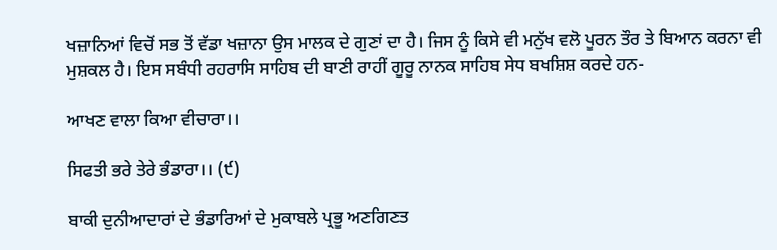ਖਜ਼ਾਨਿਆਂ ਵਿਚੋਂ ਸਭ ਤੋਂ ਵੱਡਾ ਖਜ਼ਾਨਾ ਉਸ ਮਾਲਕ ਦੇ ਗੁਣਾਂ ਦਾ ਹੈ। ਜਿਸ ਨੂੰ ਕਿਸੇ ਵੀ ਮਨੁੱਖ ਵਲੋ ਪੂਰਨ ਤੌਰ ਤੇ ਬਿਆਨ ਕਰਨਾ ਵੀ ਮੁਸ਼ਕਲ ਹੈ। ਇਸ ਸਬੰਧੀ ਰਹਰਾਸਿ ਸਾਹਿਬ ਦੀ ਬਾਣੀ ਰਾਹੀਂ ਗੂਰੂ ਨਾਨਕ ਸਾਹਿਬ ਸੇਧ ਬਖਸ਼ਿਸ਼ ਕਰਦੇ ਹਨ-

ਆਖਣ ਵਾਲਾ ਕਿਆ ਵੀਚਾਰਾ।।

ਸਿਫਤੀ ਭਰੇ ਤੇਰੇ ਭੰਡਾਰਾ।। (੯)

ਬਾਕੀ ਦੁਨੀਆਦਾਰਾਂ ਦੇ ਭੰਡਾਰਿਆਂ ਦੇ ਮੁਕਾਬਲੇ ਪ੍ਰਭੂ ਅਣਗਿਣਤ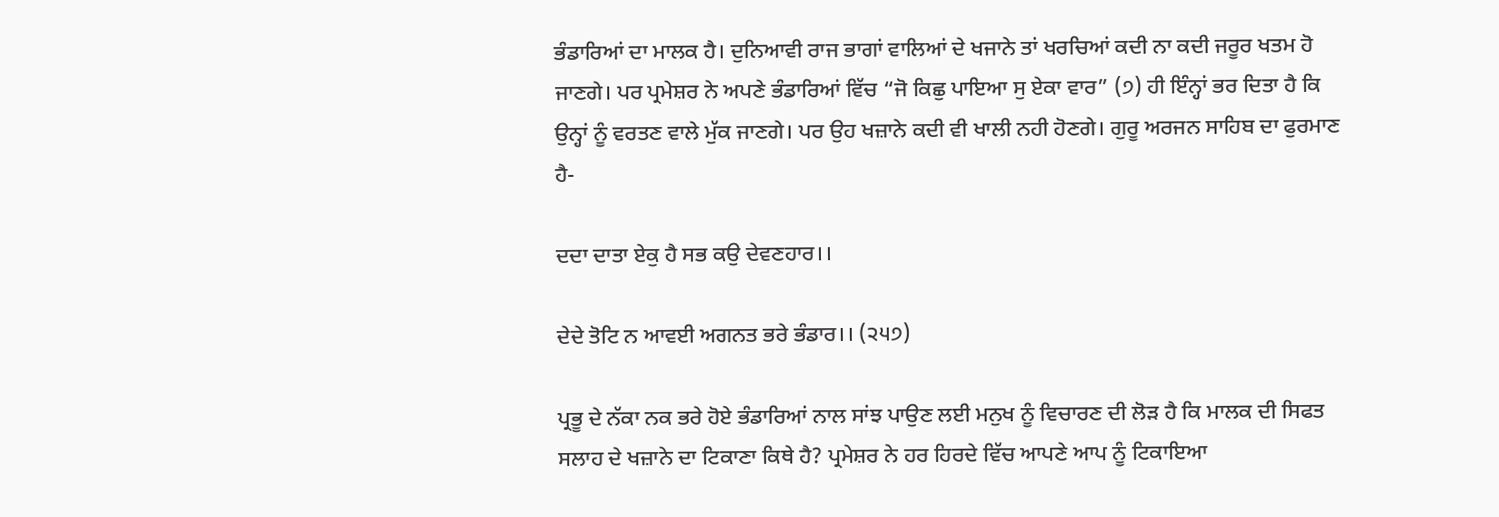ਭੰਡਾਰਿਆਂ ਦਾ ਮਾਲਕ ਹੈ। ਦੁਨਿਆਵੀ ਰਾਜ ਭਾਗਾਂ ਵਾਲਿਆਂ ਦੇ ਖਜਾਨੇ ਤਾਂ ਖਰਚਿਆਂ ਕਦੀ ਨਾ ਕਦੀ ਜਰੂਰ ਖਤਮ ਹੋ ਜਾਣਗੇ। ਪਰ ਪ੍ਰਮੇਸ਼ਰ ਨੇ ਅਪਣੇ ਭੰਡਾਰਿਆਂ ਵਿੱਚ “ਜੋ ਕਿਛੁ ਪਾਇਆ ਸੁ ਏਕਾ ਵਾਰ” (੭) ਹੀ ਇੰਨ੍ਹਾਂ ਭਰ ਦਿਤਾ ਹੈ ਕਿ ਉਨ੍ਹਾਂ ਨੂੰ ਵਰਤਣ ਵਾਲੇ ਮੁੱਕ ਜਾਣਗੇ। ਪਰ ਉਹ ਖਜ਼ਾਨੇ ਕਦੀ ਵੀ ਖਾਲੀ ਨਹੀ ਹੋਣਗੇ। ਗੁਰੂ ਅਰਜਨ ਸਾਹਿਬ ਦਾ ਫੁਰਮਾਣ ਹੈ-

ਦਦਾ ਦਾਤਾ ਏਕੁ ਹੈ ਸਭ ਕਉ ਦੇਵਣਹਾਰ।।

ਦੇਦੇ ਤੋਟਿ ਨ ਆਵਈ ਅਗਨਤ ਭਰੇ ਭੰਡਾਰ।। (੨੫੭)

ਪ੍ਰਭੂ ਦੇ ਨੱਕਾ ਨਕ ਭਰੇ ਹੋਏ ਭੰਡਾਰਿਆਂ ਨਾਲ ਸਾਂਝ ਪਾਉਣ ਲਈ ਮਨੁਖ ਨੂੰ ਵਿਚਾਰਣ ਦੀ ਲੋੜ ਹੈ ਕਿ ਮਾਲਕ ਦੀ ਸਿਫਤ ਸਲਾਹ ਦੇ ਖਜ਼ਾਨੇ ਦਾ ਟਿਕਾਣਾ ਕਿਥੇ ਹੈ? ਪ੍ਰਮੇਸ਼ਰ ਨੇ ਹਰ ਹਿਰਦੇ ਵਿੱਚ ਆਪਣੇ ਆਪ ਨੂੰ ਟਿਕਾਇਆ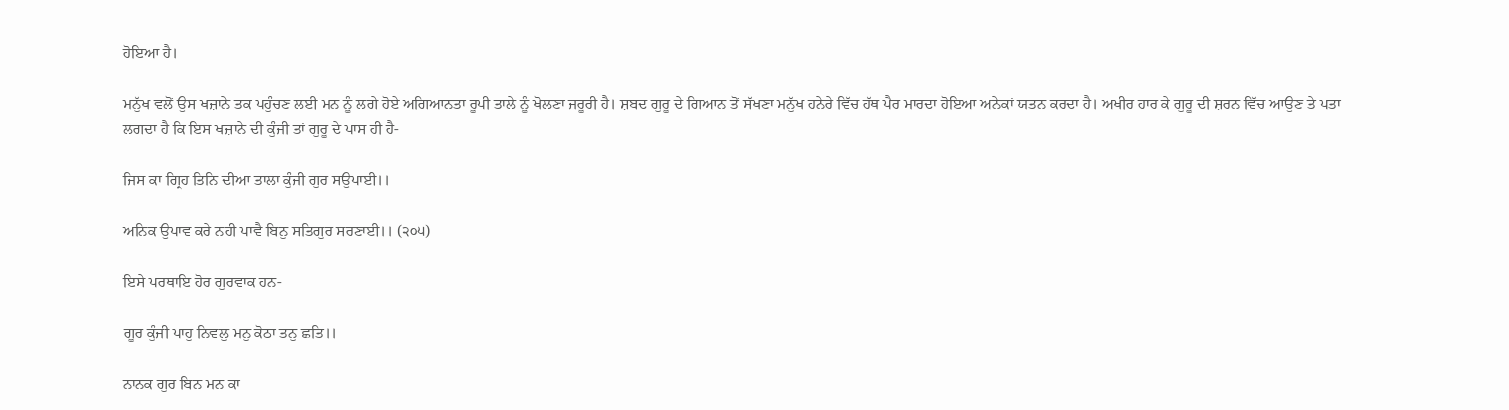ਹੋਇਆ ਹੈ।

ਮਨੁੱਖ ਵਲੋਂ ਉਸ ਖਜ਼ਾਨੇ ਤਕ ਪਹੁੰਚਣ ਲਈ ਮਨ ਨੂੰ ਲਗੇ ਹੋਏ ਅਗਿਆਨਤਾ ਰੂਪੀ ਤਾਲੇ ਨੂੰ ਖੋਲਣਾ ਜਰੂਰੀ ਹੈ। ਸ਼ਬਦ ਗੁਰੂ ਦੇ ਗਿਆਨ ਤੋਂ ਸੱਖਣਾ ਮਨੁੱਖ ਹਨੇਰੇ ਵਿੱਚ ਹੱਥ ਪੈਰ ਮਾਰਦਾ ਹੋਇਆ ਅਨੇਕਾਂ ਯਤਨ ਕਰਦਾ ਹੈ। ਅਖੀਰ ਹਾਰ ਕੇ ਗੁਰੂ ਦੀ ਸ਼ਰਨ ਵਿੱਚ ਆਉਣ ਤੇ ਪਤਾ ਲਗਦਾ ਹੈ ਕਿ ਇਸ ਖਜ਼ਾਨੇ ਦੀ ਕੁੰਜੀ ਤਾਂ ਗੁਰੂ ਦੇ ਪਾਸ ਹੀ ਹੈ-

ਜਿਸ ਕਾ ਗ੍ਰਿਹ ਤਿਨਿ ਦੀਆ ਤਾਲਾ ਕੁੰਜੀ ਗੁਰ ਸਉਪਾਈ।।

ਅਨਿਕ ਉਪਾਵ ਕਰੇ ਨਹੀ ਪਾਵੈ ਬਿਨੁ ਸਤਿਗੁਰ ਸਰਣਾਈ।। (੨੦੫)

ਇਸੇ ਪਰਥਾਇ ਹੋਰ ਗੁਰਵਾਕ ਹਨ-

ਗੂਰ ਕੁੰਜੀ ਪਾਹੁ ਨਿਵਲੁ ਮਨੁ ਕੋਠਾ ਤਨੁ ਛਤਿ।।

ਨਾਨਕ ਗੁਰ ਬਿਨ ਮਨ ਕਾ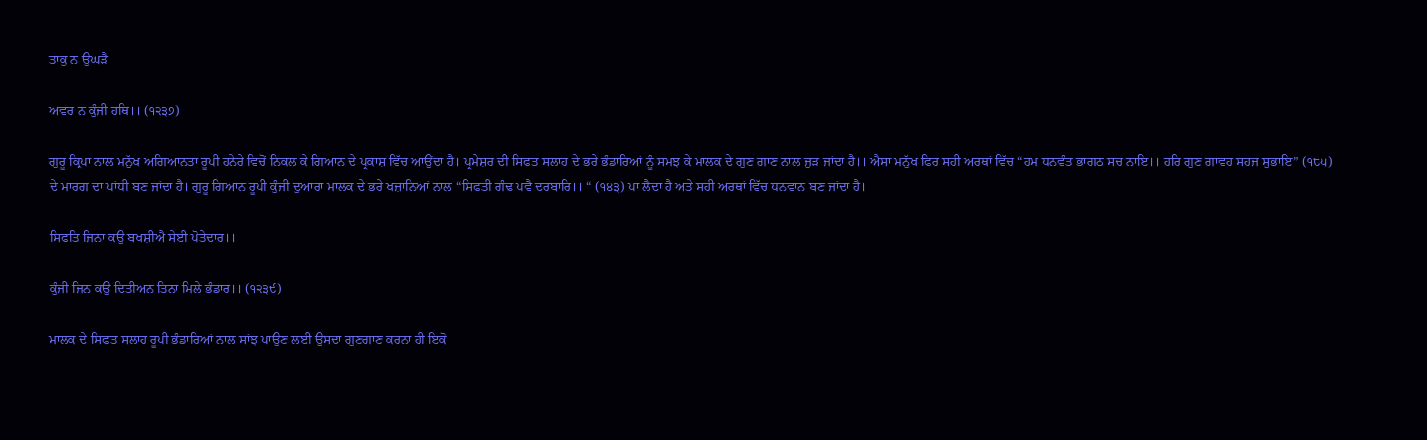ਤਾਕੁ ਨ ਉਘੜੈ

ਅਵਰ ਨ ਕੁੰਜੀ ਹਥਿ।। (੧੨੩੭)

ਗੁਰੂ ਕ੍ਰਿਪਾ ਨਾਲ ਮਨੁੱਖ ਅਗਿਆਨਤਾ ਰੂਪੀ ਹਨੇਰੇ ਵਿਚੋਂ ਨਿਕਲ ਕੇ ਗਿਆਨ ਦੇ ਪ੍ਰਕਾਸ਼ ਵਿੱਚ ਆਉਂਦਾ ਹੈ। ਪ੍ਰਮੇਸ਼ਰ ਦੀ ਸਿਫਤ ਸਲਾਹ ਦੇ ਭਰੇ ਭੰਡਾਰਿਆਂ ਨੂੰ ਸਮਝ ਕੇ ਮਾਲਕ ਦੇ ਗੁਣ ਗਾਣ ਨਾਲ ਜੁੜ ਜਾਂਦਾ ਹੈ।। ਐਸਾ ਮਨੁੱਖ ਫਿਰ ਸਹੀ ਅਰਥਾਂ ਵਿੱਚ “ਹਮ ਧਨਵੰਤ ਭਾਗਠ ਸਚ ਨਾਇ।। ਹਰਿ ਗੁਣ ਗਾਵਹ ਸਹਜ ਸੁਭਾਇ” (੧੮੫) ਦੇ ਮਾਰਗ ਦਾ ਪਾਂਧੀ ਬਣ ਜਾਂਦਾ ਹੈ। ਗੁਰੂ ਗਿਆਨ ਰੂਪੀ ਕੁੰਜੀ ਦੁਆਰਾ ਮਾਲਕ ਦੇ ਭਰੇ ਖਜ਼ਾਨਿਆਂ ਨਾਲ “ਸਿਫਤੀ ਗੰਢ ਪਵੈ ਦਰਬਾਰਿ।। “ (੧੪੩) ਪਾ ਲੈਦਾ ਹੈ ਅਤੇ ਸਹੀ ਅਰਥਾਂ ਵਿੱਚ ਧਨਵਾਨ ਬਣ ਜਾਂਦਾ ਹੈ।

ਸਿਫਤਿ ਜਿਨਾ ਕਉ ਬਖਸ਼ੀਐ ਸੇਈ ਪੋਤੇਦਾਰ।।

ਕੁੰਜੀ ਜਿਨ ਕਉ ਦਿਤੀਅਨ ਤਿਨਾ ਮਿਲੇ ਭੰਡਾਰ।। (੧੨੩੯)

ਮਾਲਕ ਦੇ ਸਿਫਤ ਸਲਾਹ ਰੂਪੀ ਭੰਡਾਰਿਆਂ ਨਾਲ ਸਾਂਝ ਪਾਉਣ ਲਈ ਉਸਦਾ ਗੁਣਗਾਣ ਕਰਨਾ ਹੀ ਇਕੋ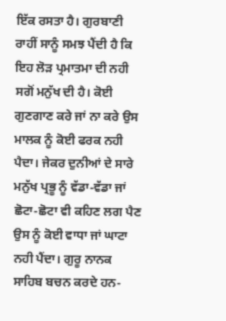ਇੱਕ ਰਸਤਾ ਹੈ। ਗੁਰਬਾਣੀ ਰਾਹੀਂ ਸਾਨੂੰ ਸਮਝ ਪੈਂਦੀ ਹੈ ਕਿ ਇਹ ਲੋੜ ਪ੍ਰਮਾਤਮਾ ਦੀ ਨਹੀ ਸਗੋਂ ਮਨੁੱਖ ਦੀ ਹੈ। ਕੋਈ ਗੁਣਗਾਣ ਕਰੇ ਜਾਂ ਨਾ ਕਰੇ ਉਸ ਮਾਲਕ ਨੂੰ ਕੋਈ ਫਰਕ ਨਹੀ ਪੈਦਾ। ਜੇਕਰ ਦੁਨੀਆਂ ਦੇ ਸਾਰੇ ਮਨੁੱਖ ਪ੍ਰਭੂ ਨੂੰ ਵੱਡਾ-ਵੱਡਾ ਜਾਂ ਛੋਟਾ-ਛੋਟਾ ਵੀ ਕਹਿਣ ਲਗ ਪੈਣ ਉਸ ਨੂੰ ਕੋਈ ਵਾਧਾ ਜਾਂ ਘਾਟਾ ਨਹੀ ਪੈਂਦਾ। ਗੁਰੂ ਨਾਨਕ ਸਾਹਿਬ ਬਚਨ ਕਰਦੇ ਹਨ-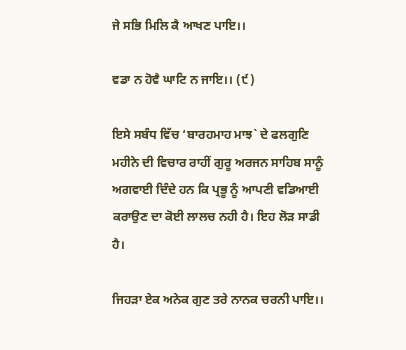ਜੇ ਸਭਿ ਮਿਲਿ ਕੈ ਆਖਣ ਪਾਇ।।

ਵਡਾ ਨ ਹੋਵੈ ਘਾਟਿ ਨ ਜਾਇ।। (੯)

ਇਸੇ ਸਬੰਧ ਵਿੱਚ ‘ਬਾਰਹਮਾਹ ਮਾਝ` ਦੇ ਫਲਗੁਣਿ ਮਹੀਨੇ ਦੀ ਵਿਚਾਰ ਰਾਹੀਂ ਗੁਰੂ ਅਰਜਨ ਸਾਹਿਬ ਸਾਨੂੰ ਅਗਵਾਈ ਦਿੰਦੇ ਹਨ ਕਿ ਪ੍ਰਭੂ ਨੂੰ ਆਪਣੀ ਵਡਿਆਈ ਕਰਾਉਣ ਦਾ ਕੋਈ ਲਾਲਚ ਨਹੀ ਹੈ। ਇਹ ਲੋੜ ਸਾਡੀ ਹੈ।

ਜਿਹੜਾ ਏਕ ਅਨੇਕ ਗੁਣ ਤਰੇ ਨਾਨਕ ਚਰਨੀ ਪਾਇ।।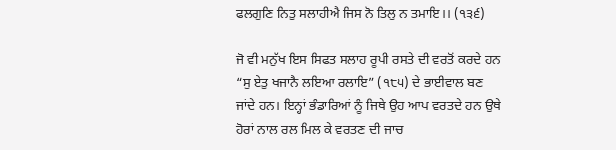ਫਲਗੁਣਿ ਨਿਤੁ ਸਲਾਹੀਐ ਜਿਸ ਨੋ ਤਿਲੁ ਨ ਤਮਾਇ।। (੧੩੬)

ਜੋ ਵੀ ਮਨੁੱਖ ਇਸ ਸਿਫਤ ਸਲਾਹ ਰੂਪੀ ਰਸਤੇ ਦੀ ਵਰਤੋਂ ਕਰਦੇ ਹਨ “ਸੁ ਏਤੁ ਖਜਾਨੈ ਲਇਆ ਰਲਾਇ” (੧੮੫) ਦੇ ਭਾਈਵਾਲ ਬਣ ਜਾਂਦੇ ਹਨ। ਇਨ੍ਹਾਂ ਭੰਡਾਰਿਆਂ ਨੂੰ ਜਿਥੇ ਉਹ ਆਪ ਵਰਤਦੇ ਹਨ ਉਥੇ ਹੋਰਾਂ ਨਾਲ ਰਲ ਮਿਲ ਕੇ ਵਰਤਣ ਦੀ ਜਾਚ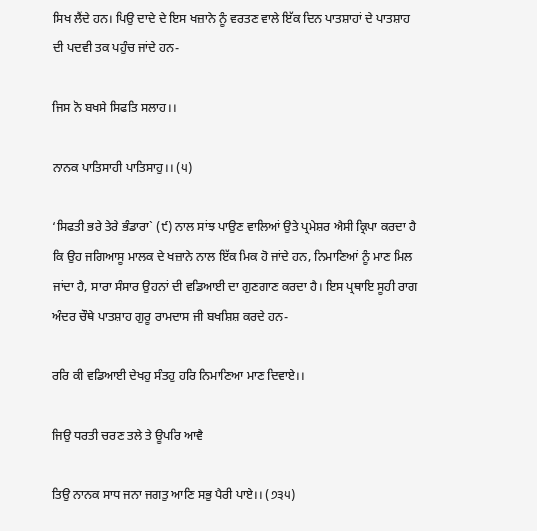ਸਿਖ ਲੈਂਦੇ ਹਨ। ਪਿਉ ਦਾਦੇ ਦੇ ਇਸ ਖਜ਼ਾਨੇ ਨੂੰ ਵਰਤਣ ਵਾਲੇ ਇੱਕ ਦਿਨ ਪਾਤਸ਼ਾਹਾਂ ਦੇ ਪਾਤਸ਼ਾਹ ਦੀ ਪਦਵੀ ਤਕ ਪਹੁੰਚ ਜਾਂਦੇ ਹਨ-

ਜਿਸ ਨੋ ਬਖਸੇ ਸਿਫਤਿ ਸਲਾਹ।।

ਨਾਨਕ ਪਾਤਿਸਾਹੀ ਪਾਤਿਸਾਹੁ।। (੫)

‘ਸਿਫਤੀ ਭਰੇ ਤੇਰੇ ਭੰਡਾਰਾ` (੯) ਨਾਲ ਸਾਂਝ ਪਾਉਣ ਵਾਲਿਆਂ ਉਤੇ ਪ੍ਰਮੇਸ਼ਰ ਐਸੀ ਕ੍ਰਿਪਾ ਕਰਦਾ ਹੈ ਕਿ ਉਹ ਜਗਿਆਸੂ ਮਾਲਕ ਦੇ ਖਜ਼ਾਨੇ ਨਾਲ ਇੱਕ ਮਿਕ ਹੋ ਜਾਂਦੇ ਹਨ, ਨਿਮਾਣਿਆਂ ਨੂੰ ਮਾਣ ਮਿਲ ਜਾਂਦਾ ਹੈ, ਸਾਰਾ ਸੰਸਾਰ ਉਹਨਾਂ ਦੀ ਵਡਿਆਈ ਦਾ ਗੁਣਗਾਣ ਕਰਦਾ ਹੈ। ਇਸ ਪ੍ਰਥਾਇ ਸੂਹੀ ਰਾਗ ਅੰਦਰ ਚੌਥੇ ਪਾਤਸ਼ਾਹ ਗੁਰੂ ਰਾਮਦਾਸ ਜੀ ਬਖਸ਼ਿਸ਼ ਕਰਦੇ ਹਨ-

ਰਰਿ ਕੀ ਵਡਿਆਈ ਦੇਖਹੁ ਸੰਤਹੁ ਹਰਿ ਨਿਮਾਣਿਆ ਮਾਣ ਦਿਵਾਏ।।

ਜਿਉ ਧਰਤੀ ਚਰਣ ਤਲੇ ਤੇ ਊਪਰਿ ਆਵੈ

ਤਿਉ ਨਾਨਕ ਸਾਧ ਜਨਾ ਜਗਤੁ ਆਣਿ ਸਭੁ ਪੈਰੀ ਪਾਏ।। (੭੩੫)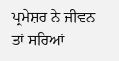ਪ੍ਰਮੇਸ਼ਰ ਨੇ ਜੀਵਨ ਤਾਂ ਸਰਿਆਂ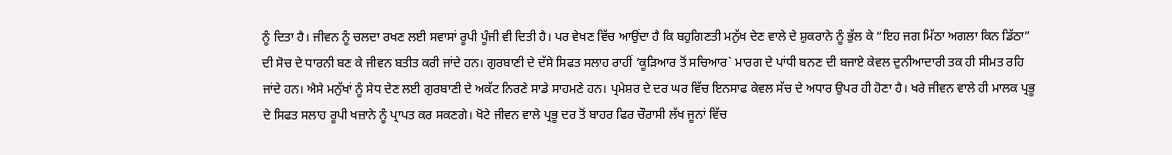ਨੂੰ ਦਿਤਾ ਹੈ। ਜੀਵਨ ਨੂੰ ਚਲਦਾ ਰਖਣ ਲਈ ਸਵਾਸਾਂ ਰੂਪੀ ਪੂੰਜੀ ਵੀ ਦਿਤੀ ਹੈ। ਪਰ ਵੇਖਣ ਵਿੱਚ ਆਉਂਦਾ ਹੈ ਕਿ ਬਹੁਗਿਣਤੀ ਮਨੁੱਖ ਦੇਣ ਵਾਲੇ ਦੇ ਸ਼ੁਕਰਾਨੇ ਨੂੰ ਭੁੱਲ ਕੇ “ਇਹ ਜਗ ਮਿੱਠਾ ਅਗਲਾ ਕਿਨ ਡਿੱਠਾ” ਦੀ ਸੋਚ ਦੇ ਧਾਰਨੀ ਬਣ ਕੇ ਜੀਵਨ ਬਤੀਤ ਕਰੀ ਜਾਂਦੇ ਹਨ। ਗੁਰਬਾਣੀ ਦੇ ਦੱਸੇ ਸਿਫਤ ਸਲਾਹ ਰਾਹੀਂ ‘ਕੂੜਿਆਰ ਤੋਂ ਸਚਿਆਰ` ਮਾਰਗ ਦੇ ਪਾਂਧੀ ਬਨਣ ਦੀ ਬਜਾਏ ਕੇਵਲ ਦੁਨੀਆਦਾਰੀ ਤਕ ਹੀ ਸੀਮਤ ਰਹਿ ਜਾਂਦੇ ਹਨ। ਐਸੇ ਮਨੁੱਖਾਂ ਨੂੰ ਸੇਧ ਦੇਣ ਲਈ ਗੁਰਬਾਣੀ ਦੇ ਅਕੱਟ ਨਿਰਣੇ ਸਾਡੇ ਸਾਹਮਣੇ ਹਨ। ਪ੍ਰਮੇਸ਼ਰ ਦੇ ਦਰ ਘਰ ਵਿੱਚ ਇਨਸਾਫ ਕੇਵਲ ਸੱਚ ਦੇ ਅਧਾਰ ਉਪਰ ਹੀ ਹੋਣਾ ਹੈ। ਖਰੇ ਜੀਵਨ ਵਾਲੇ ਹੀ ਮਾਲਕ ਪ੍ਰਭੂ ਦੇ ਸਿਫਤ ਸਲਾਹ ਰੂਪੀ ਖਜ਼ਾਨੇ ਨੂੰ ਪ੍ਰਾਪਤ ਕਰ ਸਕਣਗੇ। ਖੋਟੇ ਜੀਵਨ ਵਾਲੇ ਪ੍ਰਭੂ ਦਰ ਤੋਂ ਬਾਹਰ ਫਿਰ ਚੌਰਾਸੀ ਲੱਖ ਜੂਨਾਂ ਵਿੱਚ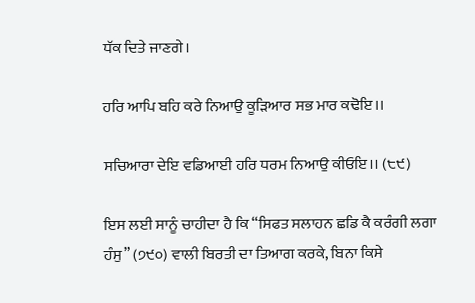ਧੱਕ ਦਿਤੇ ਜਾਣਗੇ।

ਹਰਿ ਆਪਿ ਬਹਿ ਕਰੇ ਨਿਆਉ ਕੂੜਿਆਰ ਸਭ ਮਾਰ ਕਢੋਇ।।

ਸਚਿਆਰਾ ਦੇਇ ਵਡਿਆਈ ਹਰਿ ਧਰਮ ਨਿਆਉ ਕੀਓਇ।। (੮੯)

ਇਸ ਲਈ ਸਾਨੂੰ ਚਾਹੀਦਾ ਹੈ ਕਿ “ਸਿਫਤ ਸਲਾਹਨ ਛਡਿ ਕੈ ਕਰੰਗੀ ਲਗਾ ਹੰਸੁ” (੭੯੦) ਵਾਲੀ ਬਿਰਤੀ ਦਾ ਤਿਆਗ ਕਰਕੇ, ਬਿਨਾ ਕਿਸੇ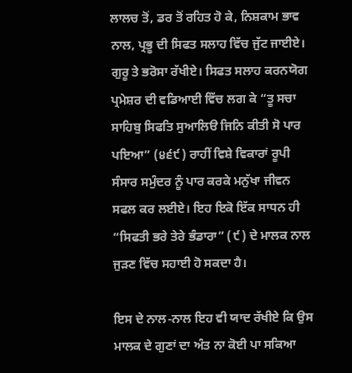ਲਾਲਚ ਤੋਂ, ਡਰ ਤੋਂ ਰਹਿਤ ਹੋ ਕੇ, ਨਿਸ਼ਕਾਮ ਭਾਵ ਨਾਲ, ਪ੍ਰਭੂ ਦੀ ਸਿਫਤ ਸਲਾਹ ਵਿੱਚ ਜੁੱਟ ਜਾਈਏ। ਗੁਰੂ ਤੇ ਭਰੋਸਾ ਰੱਖੀਏ। ਸਿਫਤ ਸਲਾਹ ਕਰਨਯੋਗ ਪ੍ਰਮੇਸ਼ਰ ਦੀ ਵਡਿਆਈ ਵਿੱਚ ਲਗ ਕੇ “ਤੂ ਸਚਾ ਸਾਹਿਬੁ ਸਿਫਤਿ ਸੁਆਲਿੳ ਜਿਨਿ ਕੀਤੀ ਸੋ ਪਾਰ ਪਇਆ” (੪੬੯) ਰਾਹੀਂ ਵਿਸ਼ੇ ਵਿਕਾਰਾਂ ਰੂਪੀ ਸੰਸਾਰ ਸਮੁੰਦਰ ਨੂੰ ਪਾਰ ਕਰਕੇ ਮਨੁੱਖਾ ਜੀਵਨ ਸਫਲ ਕਰ ਲਈਏ। ਇਹ ਇਕੋ ਇੱਕ ਸਾਧਨ ਹੀ “ਸਿਫਤੀ ਭਰੇ ਤੇਰੇ ਭੰਡਾਰਾ” (੯) ਦੇ ਮਾਲਕ ਨਾਲ ਜੁੜਣ ਵਿੱਚ ਸਹਾਈ ਹੋ ਸਕਦਾ ਹੈ।

ਇਸ ਦੇ ਨਾਲ-ਨਾਲ ਇਹ ਵੀ ਯਾਦ ਰੱਖੀਏ ਕਿ ਉਸ ਮਾਲਕ ਦੇ ਗੁਣਾਂ ਦਾ ਅੰਤ ਨਾ ਕੋਈ ਪਾ ਸਕਿਆ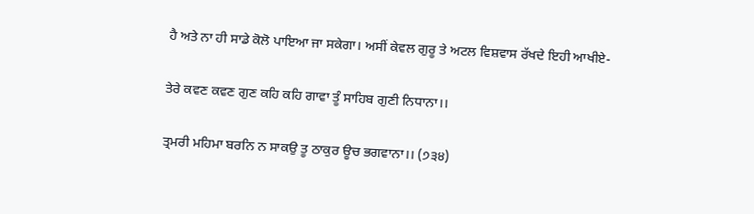ਹੈ ਅਤੇ ਨਾ ਹੀ ਸਾਡੇ ਕੋਲੋ ਪਾਇਆ ਜਾ ਸਕੇਗਾ। ਅਸੀਂ ਕੇਵਲ ਗੁਰੂ ਤੇ ਅਟਲ ਵਿਸ਼ਵਾਸ ਰੱਖਦੇ ਇਹੀ ਆਖੀਏ-

ਤੇਰੇ ਕਵਣ ਕਵਣ ਗੁਣ ਕਹਿ ਕਹਿ ਗਾਵਾ ਤੂੰ ਸਾਹਿਬ ਗੁਣੀ ਨਿਧਾਨਾ।।

ਤ੍ਰਮਰੀ ਮਹਿਮਾ ਬਰਨਿ ਨ ਸਾਕਉ ਤੂ ਠਾਕੁਰ ਊਚ ਭਗਵਾਨਾ।। (੭੩੪)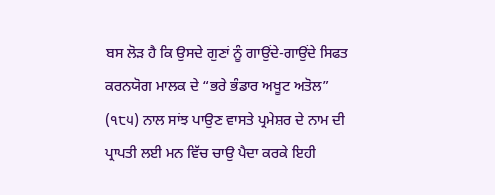ਬਸ ਲੋੜ ਹੈ ਕਿ ਉਸਦੇ ਗੁਣਾਂ ਨੂੰ ਗਾਉਂਦੇ-ਗਾਉਂਦੇ ਸਿਫਤ ਕਰਨਯੋਗ ਮਾਲਕ ਦੇ “ਭਰੇ ਭੰਡਾਰ ਅਖੂਟ ਅਤੋਲ” (੧੮੫) ਨਾਲ ਸਾਂਝ ਪਾਉਣ ਵਾਸਤੇ ਪ੍ਰਮੇਸ਼ਰ ਦੇ ਨਾਮ ਦੀ ਪ੍ਰਾਪਤੀ ਲਈ ਮਨ ਵਿੱਚ ਚਾਉ ਪੈਦਾ ਕਰਕੇ ਇਹੀ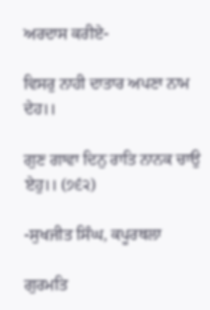ਅਰਦਾਸ ਕਰੀਏ-

ਵਿਸਰੁ ਨਾਹੀ ਦਾਤਾਰ ਅਪਣਾ ਨਾਮ ਦੇਹ।।

ਗੁਣ ਗਾਵਾ ਦਿਨੁ ਰਾਤਿ ਨਾਨਕ ਚਾਉ ਏਹੁ।। (੭੬੨)

-ਸੁਖਜੀਤ ਸਿੰਘ, ਕਪੂਰਥਲਾ

ਗੁਰਮਤਿ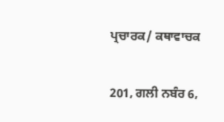ਪ੍ਰਚਾਰਕ/ ਕਥਾਵਾਚਕ

201, ਗਲੀ ਨਬੰਰ 6,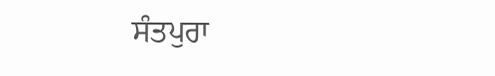ਸੰਤਪੁਰਾ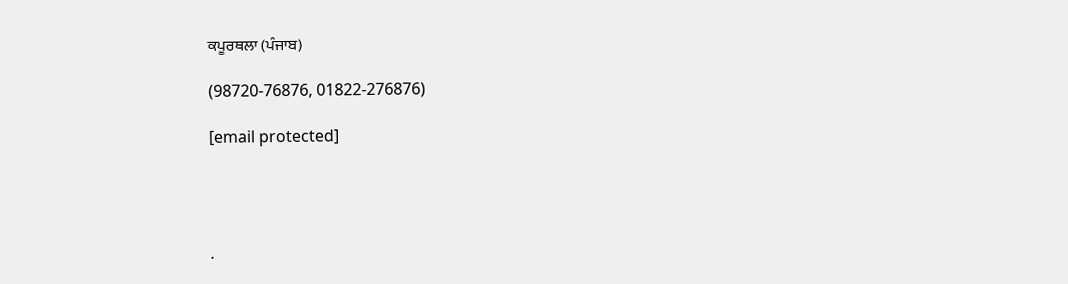ਕਪੂਰਥਲਾ (ਪੰਜਾਬ)

(98720-76876, 01822-276876)

[email protected]




.